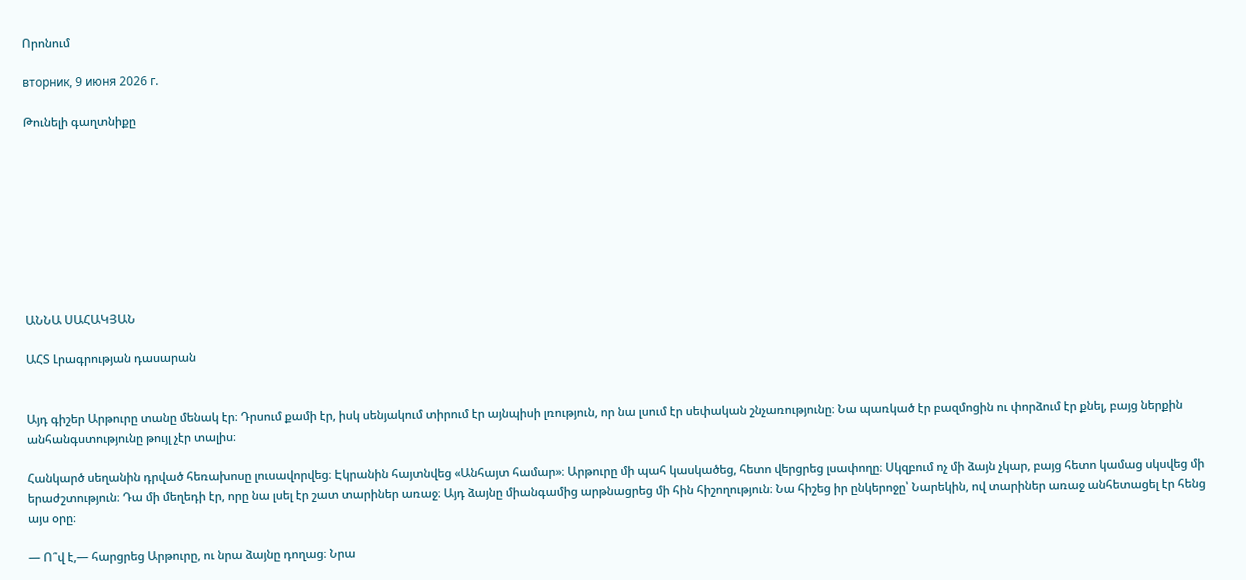Որոնում

вторник, 9 июня 2026 г.

Թունելի գաղտնիքը









ԱՆՆԱ ՍԱՀԱԿՅԱՆ

ԱՀՏ Լրագրության դասարան


Այդ գիշեր Արթուրը տանը մենակ էր։ Դրսում քամի էր, իսկ սենյակում տիրում էր այնպիսի լռություն, որ նա լսում էր սեփական շնչառությունը։ Նա պառկած էր բազմոցին ու փորձում էր քնել, բայց ներքին անհանգստությունը թույլ չէր տալիս։

Հանկարծ սեղանին դրված հեռախոսը լուսավորվեց։ Էկրանին հայտնվեց «Անհայտ համար»։ Արթուրը մի պահ կասկածեց, հետո վերցրեց լսափողը։ Սկզբում ոչ մի ձայն չկար, բայց հետո կամաց սկսվեց մի երաժշտություն։ Դա մի մեղեդի էր, որը նա լսել էր շատ տարիներ առաջ։ Այդ ձայնը միանգամից արթնացրեց մի հին հիշողություն։ Նա հիշեց իր ընկերոջը՝ Նարեկին, ով տարիներ առաջ անհետացել էր հենց այս օրը։

— Ո՞վ է,— հարցրեց Արթուրը, ու նրա ձայնը դողաց։ Նրա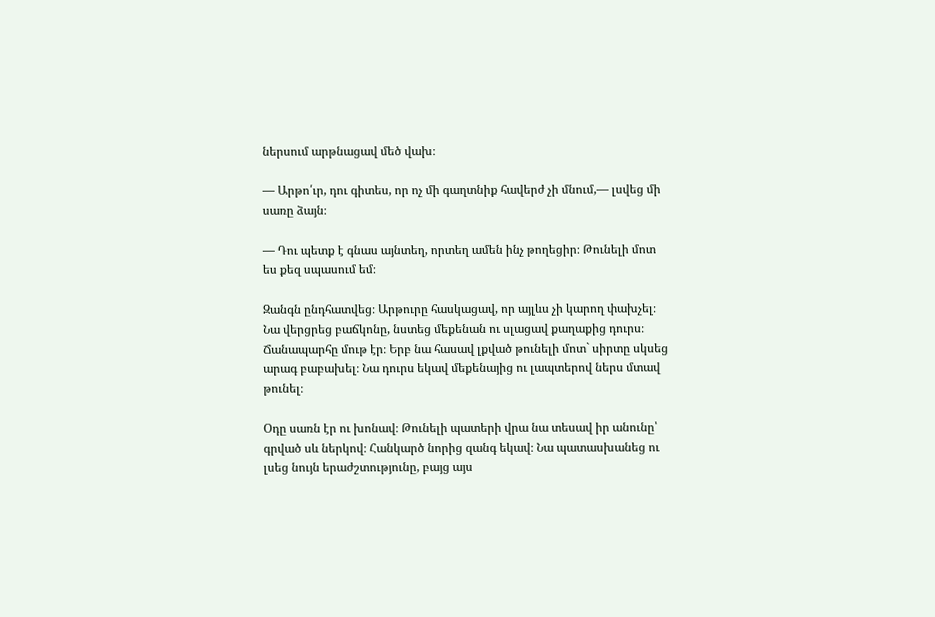ներսում արթնացավ մեծ վախ։

— Արթո՛ւր, դու գիտես, որ ոչ մի գաղտնիք հավերժ չի մնում,— լսվեց մի սառը ձայն։

— Դու պետք է գնաս այնտեղ, որտեղ ամեն ինչ թողեցիր։ Թունելի մոտ ես քեզ սպասում եմ։

Զանգն ընդհատվեց։ Արթուրը հասկացավ, որ այլևս չի կարող փախչել։ Նա վերցրեց բաճկոնը, նստեց մեքենան ու սլացավ քաղաքից դուրս։ Ճանապարհը մութ էր։ Երբ նա հասավ լքված թունելի մոտ` սիրտը սկսեց արագ բաբախել։ Նա դուրս եկավ մեքենայից ու լապտերով ներս մտավ թունել։

Օդը սառն էր ու խոնավ։ Թունելի պատերի վրա նա տեսավ իր անունը՝ գրված սև ներկով։ Հանկարծ նորից զանգ եկավ։ Նա պատասխանեց ու լսեց նույն երաժշտությունը, բայց այս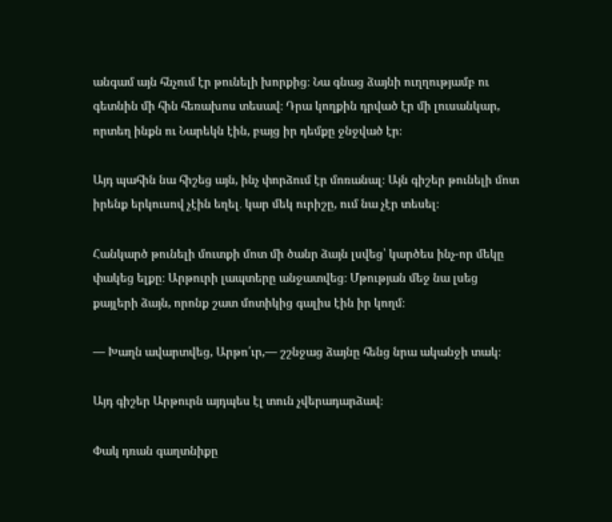անգամ այն հնչում էր թունելի խորքից։ Նա գնաց ձայնի ուղղությամբ ու գետնին մի հին հեռախոս տեսավ։ Դրա կողքին դրված էր մի լուսանկար, որտեղ ինքն ու Նարեկն էին, բայց իր դեմքը ջնջված էր։

Այդ պահին նա հիշեց այն, ինչ փորձում էր մոռանալ։ Այն գիշեր թունելի մոտ իրենք երկուսով չէին եղել․ կար մեկ ուրիշը, ում նա չէր տեսել։

Հանկարծ թունելի մուտքի մոտ մի ծանր ձայն լսվեց՝ կարծես ինչ-որ մեկը փակեց ելքը։ Արթուրի լապտերը անջատվեց։ Մթության մեջ նա լսեց քայլերի ձայն, որոնք շատ մոտիկից գալիս էին իր կողմ։

— Խաղն ավարտվեց, Արթո՛ւր,— շշնջաց ձայնը հենց նրա ականջի տակ։

Այդ գիշեր Արթուրն այդպես էլ տուն չվերադարձավ։

Փակ դռան գաղտնիքը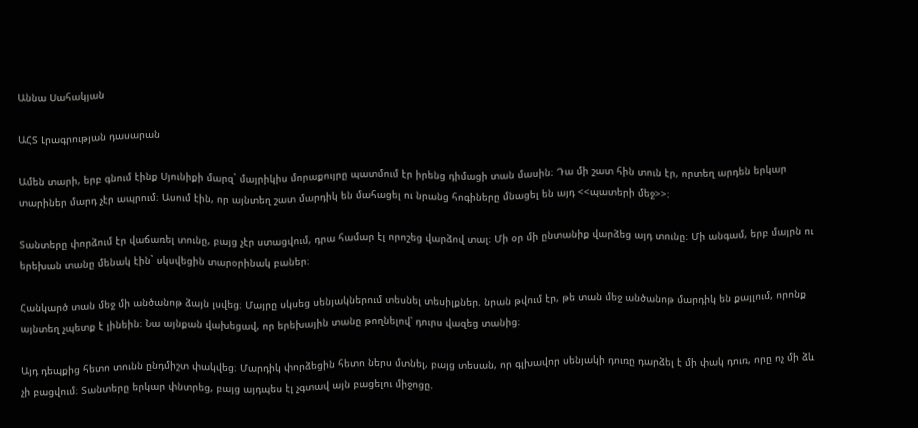Աննա Սահակյան

ԱՀՏ Լրագրության դասարան

Ամեն տարի, երբ գնում էինք Սյունիքի մարզ` մայրիկիս մորաքույրը պատմում էր իրենց դիմացի տան մասին։ Դա մի շատ հին տուն էր, որտեղ արդեն երկար տարիներ մարդ չէր ապրում։ Ասում էին, որ այնտեղ շատ մարդիկ են մահացել ու նրանց հոգիները մնացել են այդ <<պատերի մեջ>>։

Տանտերը փորձում էր վաճառել տունը, բայց չէր ստացվում, դրա համար էլ որոշեց վարձով տալ։ Մի օր մի ընտանիք վարձեց այդ տունը։ Մի անգամ, երբ մայրն ու երեխան տանը մենակ էին` սկսվեցին տարօրինակ բաներ։

Հանկարծ տան մեջ մի անծանոթ ձայն լսվեց։ Մայրը սկսեց սենյակներում տեսնել տեսիլքներ. նրան թվում էր, թե տան մեջ անծանոթ մարդիկ են քայլում, որոնք այնտեղ չպետք է լինեին։ Նա այնքան վախեցավ, որ երեխային տանը թողնելով՝ դուրս վազեց տանից։

Այդ դեպքից հետո տունն ընդմիշտ փակվեց։ Մարդիկ փորձեցին հետո ներս մտնել, բայց տեսան, որ գլխավոր սենյակի դուռը դարձել է մի փակ դուռ, որը ոչ մի ձև չի բացվում։ Տանտերը երկար փնտրեց, բայց այդպես էլ չգտավ այն բացելու միջոցը.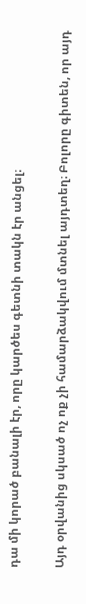դա մի կորած բանալի էր, որը կարծես գետնի տակն էր անցել։

Այդ օրվանից սկսած ոչ ոք չի համարձակվում մտնել այդտեղ։ Բոլորը գիտեն, որ այդ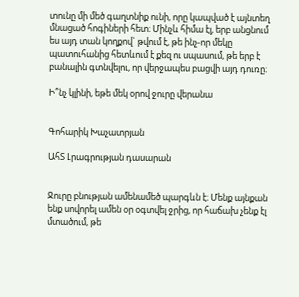տունը մի մեծ գաղտնիք ունի, որը կապված է այնտեղ մնացած հոգիների հետ։ Մինչև հիմա էլ, երբ անցնում ես այդ տան կողքով` թվում է, թե ինչ-որ մեկը պատուհանից հետևում է քեզ ու սպասում, թե երբ է բանալին գտնվելու, որ վերջապես բացվի այդ դուռը։

Ի՞նչ կլինի, եթե մեկ օրով ջուրը վերանա


Գոհարիկ Խաչատրյան

ԱհՏ Լրագրության դասարան


Ջուրը բնության ամենամեծ պարգևն է։ Մենք այնքան ենք սովորել ամեն օր օգտվել ջրից, որ հաճախ չենք էլ մտածում, թե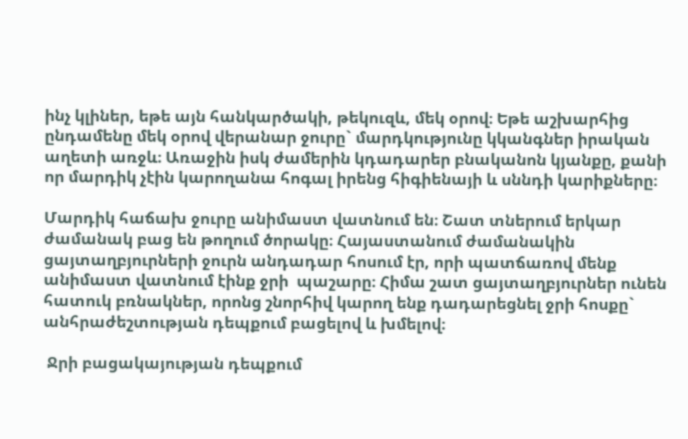ինչ կլիներ, եթե այն հանկարծակի, թեկուզև, մեկ օրով։ Եթե աշխարհից ընդամենը մեկ օրով վերանար ջուրը` մարդկությունը կկանգներ իրական աղետի առջև։ Առաջին իսկ ժամերին կդադարեր բնականոն կյանքը, քանի որ մարդիկ չէին կարողանա հոգալ իրենց հիգիենայի և սննդի կարիքները։

Մարդիկ հաճախ ջուրը անիմաստ վատնում են։ Շատ տներում երկար ժամանակ բաց են թողում ծորակը։ Հայաստանում ժամանակին ցայտաղբյուրների ջուրն անդադար հոսում էր, որի պատճառով մենք անիմաստ վատնում էինք ջրի  պաշարը։ Հիմա շատ ցայտաղբյուրներ ունեն հատուկ բռնակներ, որոնց շնորհիվ կարող ենք դադարեցնել ջրի հոսքը` անհրաժեշտության դեպքում բացելով և խմելով։

 Ջրի բացակայության դեպքում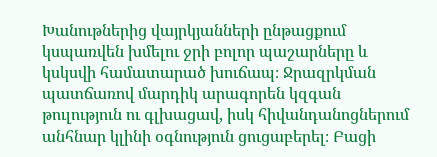Խանութներից վայրկյանների ընթացքում կսպառվեն խմելու ջրի բոլոր պաշարները և կսկսվի համատարած խուճապ։ Ջրազրկման պատճառով մարդիկ արագորեն կզգան թուլություն ու գլխացավ, իսկ հիվանդանոցներում անհնար կլինի օգնություն ցուցաբերել։ Բացի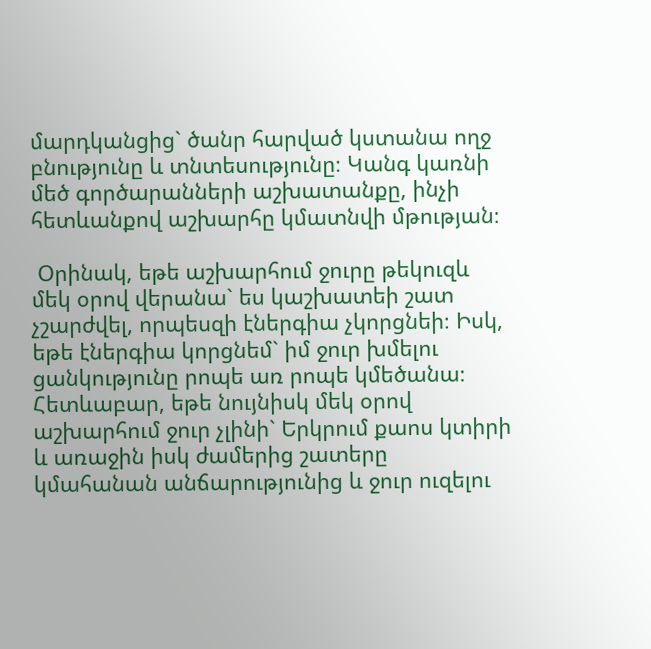մարդկանցից` ծանր հարված կստանա ողջ բնությունը և տնտեսությունը։ Կանգ կառնի մեծ գործարանների աշխատանքը, ինչի հետևանքով աշխարհը կմատնվի մթության։

 Օրինակ, եթե աշխարհում ջուրը թեկուզև մեկ օրով վերանա` ես կաշխատեի շատ չշարժվել, որպեսզի էներգիա չկորցնեի։ Իսկ, եթե էներգիա կորցնեմ` իմ ջուր խմելու ցանկությունը րոպե առ րոպե կմեծանա։ Հետևաբար, եթե նույնիսկ մեկ օրով աշխարհում ջուր չլինի` Երկրում քաոս կտիրի և առաջին իսկ ժամերից շատերը կմահանան անճարությունից և ջուր ուզելու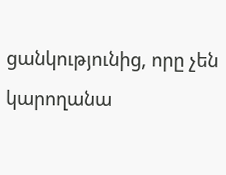ցանկությունից, որը չեն կարողանա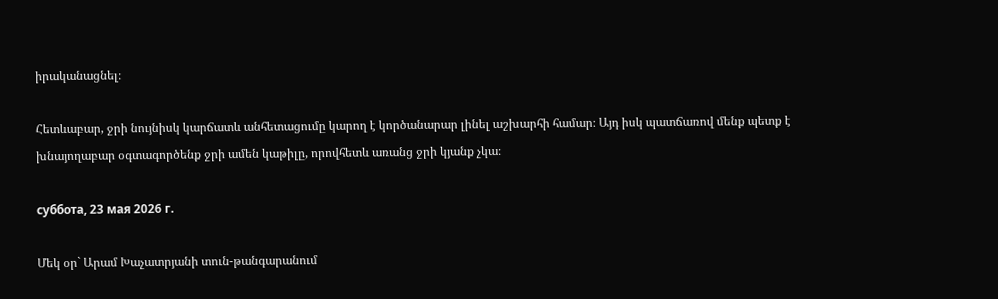իրականացնել։

Հետևաբար, ջրի նույնիսկ կարճատև անհետացումը կարող է կործանարար լինել աշխարհի համար։ Այդ իսկ պատճառով մենք պետք է խնայողաբար օգտագործենք ջրի ամեն կաթիլը, որովհետև առանց ջրի կյանք չկա։

суббота, 23 мая 2026 г.

Մեկ օր` Արամ Խաչատրյանի տուն-թանգարանում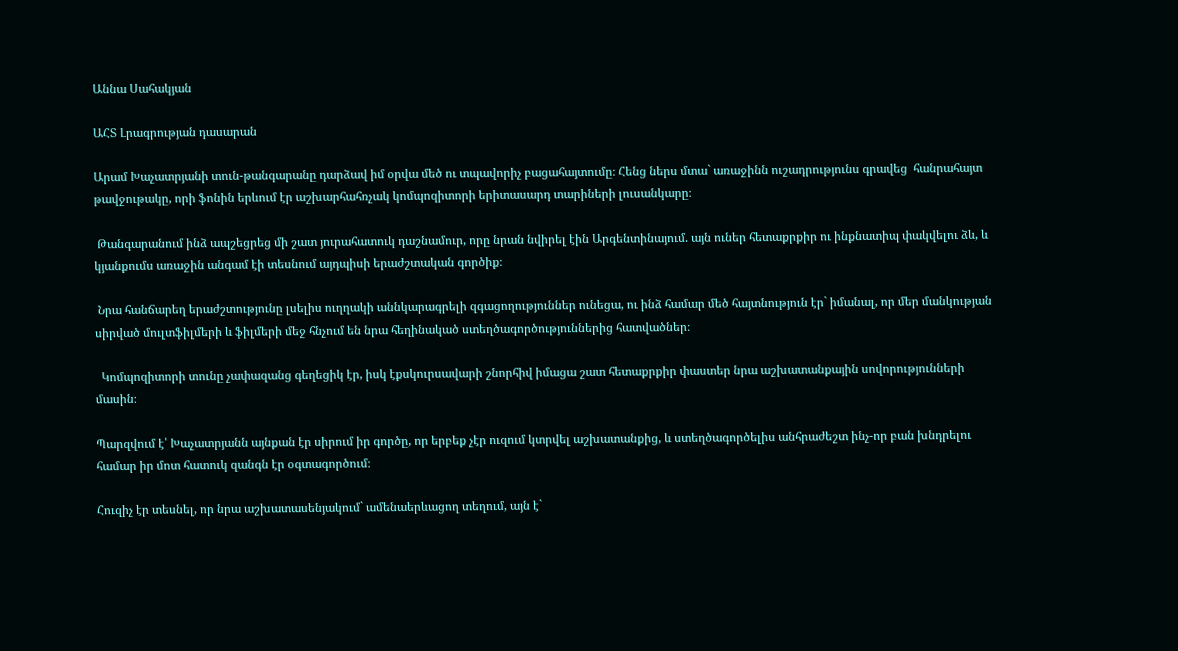Աննա Սահակյան

ԱՀՏ Լրագրության դասարան

Արամ Խաչատրյանի տուն-թանգարանը դարձավ իմ օրվա մեծ ու տպավորիչ բացահայտումը։ Հենց ներս մտա` առաջինն ուշադրությունս գրավեց  հանրահայտ թավջութակը, որի ֆոնին երևում էր աշխարհահռչակ կոմպոզիտորի երիտասարդ տարիների լուսանկարը։

 Թանգարանում ինձ ապշեցրեց մի շատ յուրահատուկ դաշնամուր, որը նրան նվիրել էին Արգենտինայում. այն ուներ հետաքրքիր ու ինքնատիպ փակվելու ձև, և  կյանքումս առաջին անգամ էի տեսնում այդպիսի երաժշտական գործիք։

 Նրա հանճարեղ երաժշտությունը լսելիս ուղղակի աննկարագրելի զգացողություններ ունեցա, ու ինձ համար մեծ հայտնություն էր` իմանալ, որ մեր մանկության սիրված մուլտֆիլմերի և ֆիլմերի մեջ հնչում են նրա հեղինակած ստեղծագործություններից հատվածներ։

  Կոմպոզիտորի տունը չափազանց գեղեցիկ էր, իսկ էքսկուրսավարի շնորհիվ իմացա շատ հետաքրքիր փաստեր նրա աշխատանքային սովորությունների մասին։

Պարզվում է՝ Խաչատրյանն այնքան էր սիրում իր գործը, որ երբեք չէր ուզում կտրվել աշխատանքից, և ստեղծագործելիս անհրաժեշտ ինչ-որ բան խնդրելու համար իր մոտ հատուկ զանգն էր օգտագործում։

Հուզիչ էր տեսնել, որ նրա աշխատասենյակում` ամենաերևացող տեղում, այն է`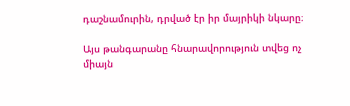դաշնամուրին, դրված էր իր մայրիկի նկարը։

Այս թանգարանը հնարավորություն տվեց ոչ միայն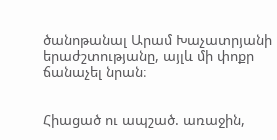ծանոթանալ Արամ Խաչատրյանի երաժշտությանը, այլև մի փոքր ճանաչել նրան։


Հիացած ու ապշած. առաջին,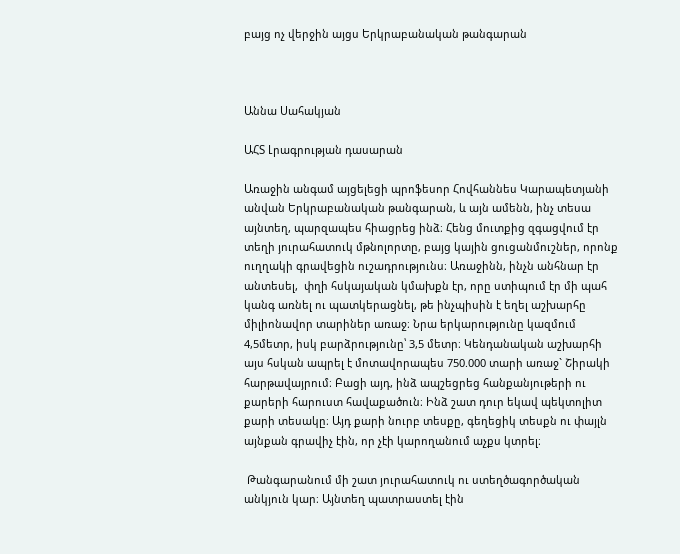բայց ոչ վերջին այցս Երկրաբանական թանգարան



Աննա Սահակյան

ԱՀՏ Լրագրության դասարան

Առաջին անգամ այցելեցի պրոֆեսոր Հովհաննես Կարապետյանի անվան Երկրաբանական թանգարան, և այն ամենն, ինչ տեսա այնտեղ, պարզապես հիացրեց ինձ։ Հենց մուտքից զգացվում էր տեղի յուրահատուկ մթնոլորտը, բայց կային ցուցանմուշներ, որոնք ուղղակի գրավեցին ուշադրությունս։ Առաջինն, ինչն անհնար էր անտեսել,  փղի հսկայական կմախքն էր, որը ստիպում էր մի պահ կանգ առնել ու պատկերացնել, թե ինչպիսին է եղել աշխարհը միլիոնավոր տարիներ առաջ։ Նրա երկարությունը կազմում 4,5մետր, իսկ բարձրությունը՝ 3,5 մետր։ Կենդանական աշխարհի այս հսկան ապրել է մոտավորապես 750.000 տարի առաջ` Շիրակի հարթավայրում։ Բացի այդ, ինձ ապշեցրեց հանքանյութերի ու քարերի հարուստ հավաքածուն։ Ինձ շատ դուր եկավ պեկտոլիտ քարի տեսակը։ Այդ քարի նուրբ տեսքը, գեղեցիկ տեսքն ու փայլն այնքան գրավիչ էին, որ չէի կարողանում աչքս կտրել։

 Թանգարանում մի շատ յուրահատուկ ու ստեղծագործական անկյուն կար։ Այնտեղ պատրաստել էին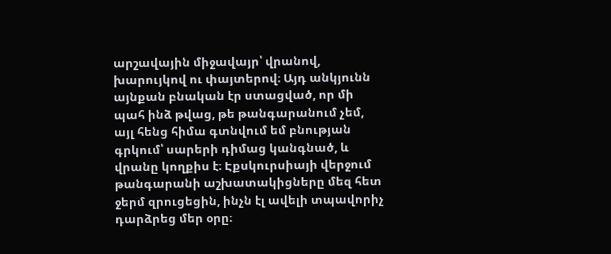արշավային միջավայր՝ վրանով, խարույկով ու փայտերով։ Այդ անկյունն այնքան բնական էր ստացված, որ մի պահ ինձ թվաց, թե թանգարանում չեմ, այլ հենց հիմա գտնվում եմ բնության գրկում՝ սարերի դիմաց կանգնած, և վրանը կողքիս է։ Էքսկուրսիայի վերջում թանգարանի աշխատակիցները մեզ հետ ջերմ զրուցեցին, ինչն էլ ավելի տպավորիչ դարձրեց մեր օրը։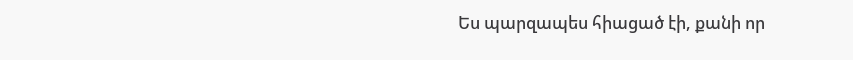Ես պարզապես հիացած էի, քանի որ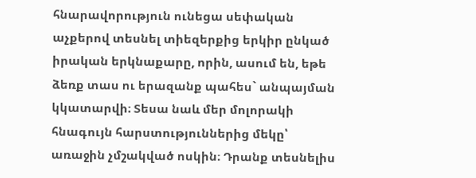հնարավորություն ունեցա սեփական աչքերով տեսնել տիեզերքից երկիր ընկած իրական երկնաքարը, որին, ասում են, եթե ձեռք տաս ու երազանք պահես` անպայման կկատարվի։ Տեսա նաև մեր մոլորակի հնագույն հարստություններից մեկը՝ առաջին չմշակված ոսկին։ Դրանք տեսնելիս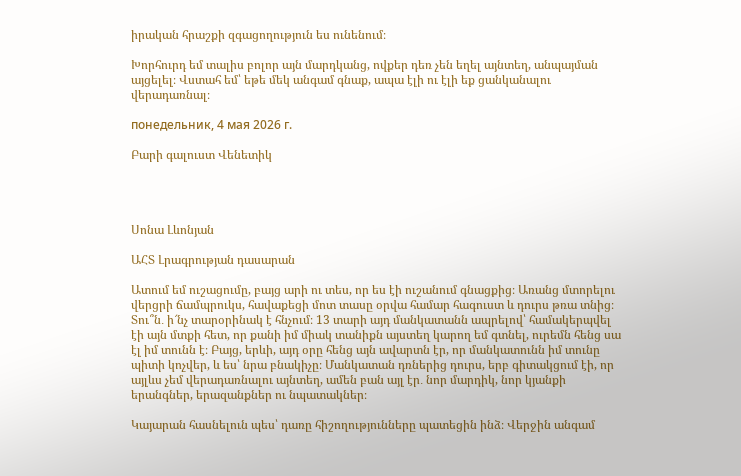իրական հրաշքի զգացողություն ես ունենում։

Խորհուրդ եմ տալիս բոլոր այն մարդկանց, ովքեր դեռ չեն եղել այնտեղ, անպայման այցելել։ Վստահ եմ՝ եթե մեկ անգամ գնաք, ապա էլի ու էլի եք ցանկանալու վերադառնալ։

понедельник, 4 мая 2026 г.

Բարի գալուստ Վենետիկ




Սոնա Լևոնյան

ԱՀՏ Լրագրության դասարան

Ատում եմ ուշացումը, բայց արի ու տես, որ ես էի ուշանում գնացքից։ Առանց մտորելու վերցրի ճամպրուկս, հավաքեցի մոտ տասը օրվա համար հագուստ և դուրս թռա տնից։ Տու՞ն․ ի՜նչ տարօրինակ է հնչում։ 13 տարի այդ մանկատանն ապրելով՝ համակերպվել էի այն մտքի հետ, որ քանի իմ միակ տանիքն այստեղ կարող եմ գտնել, ուրեմն հենց սա էլ իմ տունն է։ Բայց, երևի, այդ օրը հենց այն ավարտն էր, որ մանկատունն իմ տունը պիտի կոչվեր, և ես՝ նրա բնակիչը։ Մանկատան դռներից դուրս, երբ գիտակցում էի, որ այլևս չեմ վերադառնալու այնտեղ, ամեն բան այլ էր․ նոր մարդիկ, նոր կյանքի երանգներ, երազանքներ ու նպատակներ։

Կայարան հասնելուն պես՝ դառը հիշողությունները պատեցին ինձ։ Վերջին անգամ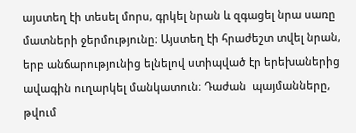այստեղ էի տեսել մորս, գրկել նրան և զգացել նրա սառը մատների ջերմությունը։ Այստեղ էի հրաժեշտ տվել նրան, երբ անճարությունից ելնելով ստիպված էր երեխաներից ավագին ուղարկել մանկատուն։ Դաժան  պայմանները, թվում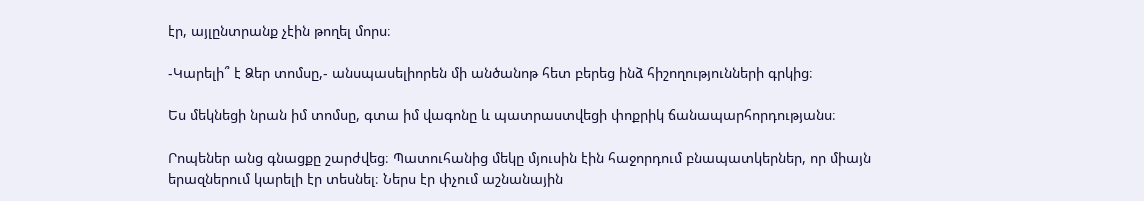էր, այլընտրանք չէին թողել մորս։

-Կարելի՞ է Ձեր տոմսը,- անսպասելիորեն մի անծանոթ հետ բերեց ինձ հիշողությունների գրկից։

Ես մեկնեցի նրան իմ տոմսը, գտա իմ վագոնը և պատրաստվեցի փոքրիկ ճանապարհորդությանս։

Րոպեներ անց գնացքը շարժվեց։ Պատուհանից մեկը մյուսին էին հաջորդում բնապատկերներ, որ միայն երազներում կարելի էր տեսնել։ Ներս էր փչում աշնանային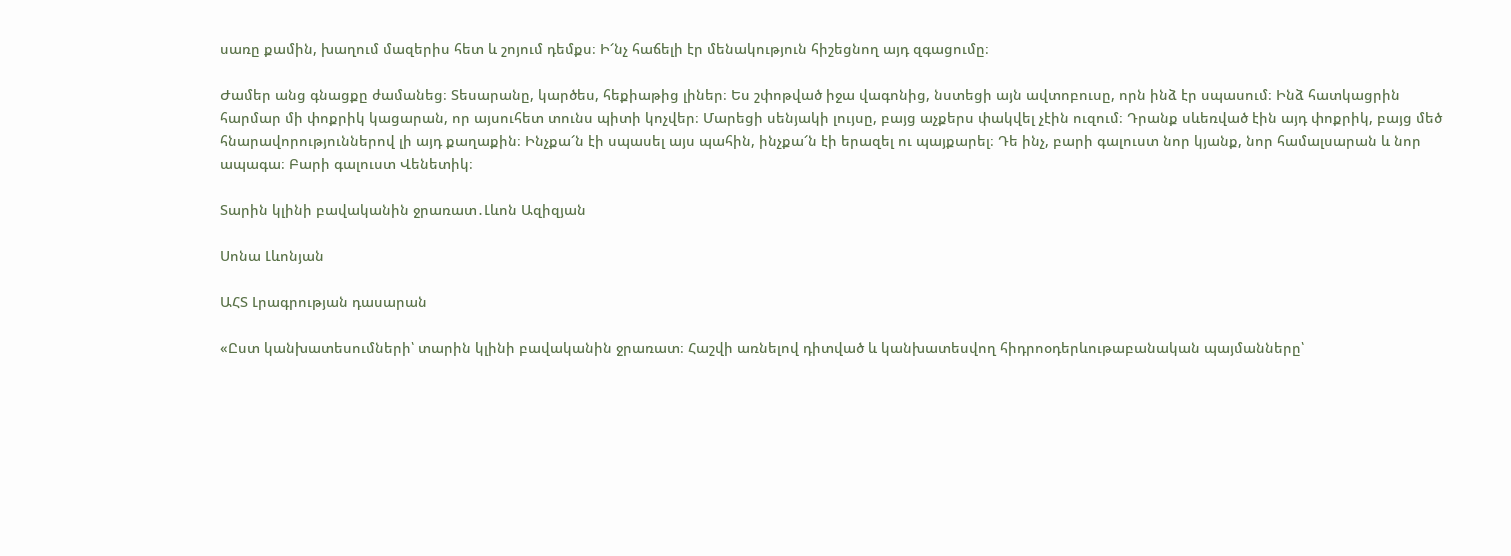սառը քամին, խաղում մազերիս հետ և շոյում դեմքս։ Ի՜նչ հաճելի էր մենակություն հիշեցնող այդ զգացումը։

Ժամեր անց գնացքը ժամանեց։ Տեսարանը, կարծես, հեքիաթից լիներ։ Ես շփոթված իջա վագոնից, նստեցի այն ավտոբուսը, որն ինձ էր սպասում։ Ինձ հատկացրին հարմար մի փոքրիկ կացարան, որ այսուհետ տունս պիտի կոչվեր։ Մարեցի սենյակի լույսը, բայց աչքերս փակվել չէին ուզում։ Դրանք սևեռված էին այդ փոքրիկ, բայց մեծ հնարավորություններով լի այդ քաղաքին։ Ինչքա՜ն էի սպասել այս պահին, ինչքա՜ն էի երազել ու պայքարել։ Դե ինչ, բարի գալուստ նոր կյանք, նոր համալսարան և նոր ապագա։ Բարի գալուստ Վենետիկ։

Տարին կլինի բավականին ջրառատ․Լևոն Ազիզյան

Սոնա Լևոնյան

ԱՀՏ Լրագրության դասարան

«Ըստ կանխատեսումների՝ տարին կլինի բավականին ջրառատ։ Հաշվի առնելով դիտված և կանխատեսվող հիդրոօդերևութաբանական պայմանները՝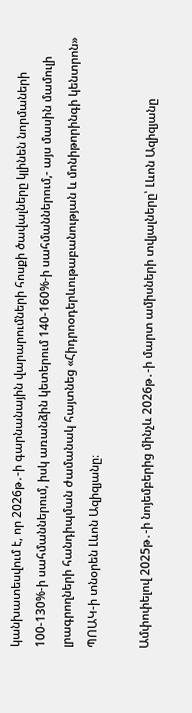կանխատեսվում է, որ 2026թ․-ի գարնանային վարարումների հոսքի ծավալները կլինեն նորմաների 100-130%-ի սահմաններում, իսկ առանձին կետերում 140-160%-ի սահմաններում,- այս մասին մամուլի լրագրողների հանդիպման ժամանակ հայտնեց «Հիդրոօդերևութաբանության և մոնիթորինգի կենտրոն» ՊՈԱԿ-ի տնօրեն Լևոն Ազիզյանը։

Ամփոփելով 2025թ․-ի նոյեմբերից մինչև 2026թ․-ի մարտ ամիսների տվյալները՝ Լևոն Ազիզյանը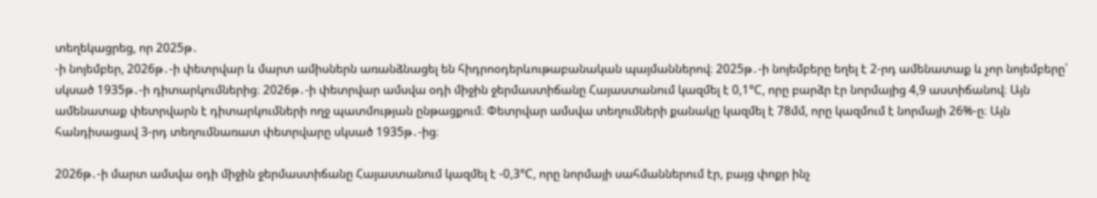տեղեկացրեց, որ 2025թ․
-ի նոյեմբեր, 2026թ․-ի փետրվար և մարտ ամիսներն առանձնացել են հիդրոօդերևութաբանական պայմաններով։ 2025թ․-ի նոյեմբերը եղել է 2-րդ ամենատաք և չոր նոյեմբերը՝ սկսած 1935թ․-ի դիտարկումներից։ 2026թ․-ի փետրվար ամսվա օդի միջին ջերմաստիճանը Հայաստանում կազմել է 0,1°C, որը բարձր էր նորմայից 4,9 աստիճանով։ Այն ամենատաք փետրվարն է դիտարկումների ողջ պատմության ընթացքում։ Փետրվար ամսվա տեղումների քանակը կազմել է 78մմ, որը կազմում է նորմայի 26%-ը։ Այն հանդիսացավ 3-րդ տեղումնառատ փետրվարը սկսած 1935թ․-ից։

2026թ․-ի մարտ ամսվա օդի միջին ջերմաստիճանը Հայաստանում կազմել է -0,3°C, որը նորմայի սահմաններում էր, բայց փոքր ինչ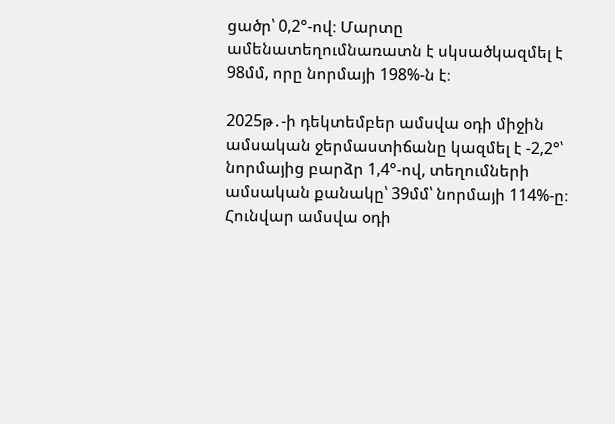ցածր՝ 0,2°-ով։ Մարտը ամենատեղումնառատն է սկսածկազմել է 98մմ, որը նորմայի 198%-ն է։

2025թ․-ի դեկտեմբեր ամսվա օդի միջին ամսական ջերմաստիճանը կազմել է -2,2°՝ նորմայից բարձր 1,4°-ով, տեղումների ամսական քանակը՝ 39մմ՝ նորմայի 114%-ը։ Հունվար ամսվա օդի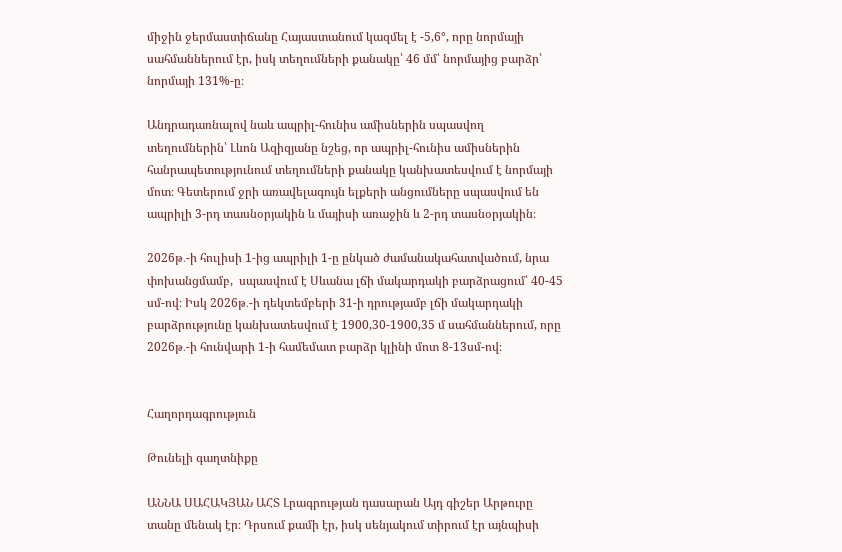միջին ջերմաստիճանը Հայաստանում կազմել է -5,6°, որը նորմայի սահմաններում էր, իսկ տեղումների քանակը՝ 46 մմ՝ նորմայից բարձր՝ նորմայի 131%-ը։

Անդրադառնալով նաև ապրիլ-հունիս ամիսներին սպասվող տեղումներին՝ Լևոն Ազիզյանը նշեց, որ ապրիլ-հունիս ամիսներին հանրապետությունում տեղումների քանակը կանխատեսվում է նորմայի մոտ։ Գետերում ջրի առավելագույն ելքերի անցումները սպասվում են ապրիլի 3-րդ տասնօրյակին և մայիսի առաջին և 2-րդ տասնօրյակին։

2026թ․-ի հուլիսի 1-ից ապրիլի 1-ը ընկած ժամանակահատվածում, նրա փոխանցմամբ,  սպասվում է Սևանա լճի մակարդակի բարձրացում՝ 40-45 սմ-ով։ Իսկ 2026թ․-ի դեկտեմբերի 31-ի դրությամբ լճի մակարդակի բարձրությունը կանխատեսվում է 1900,30-1900,35 մ սահմաններում, որը 2026թ․-ի հունվարի 1-ի համեմատ բարձր կլինի մոտ 8-13սմ-ով։


Հաղորդագրություն

Թունելի գաղտնիքը

ԱՆՆԱ ՍԱՀԱԿՅԱՆ ԱՀՏ Լրագրության դասարան Այդ գիշեր Արթուրը տանը մենակ էր։ Դրսում քամի էր, իսկ սենյակում տիրում էր այնպիսի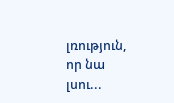լռություն, որ նա լսու...